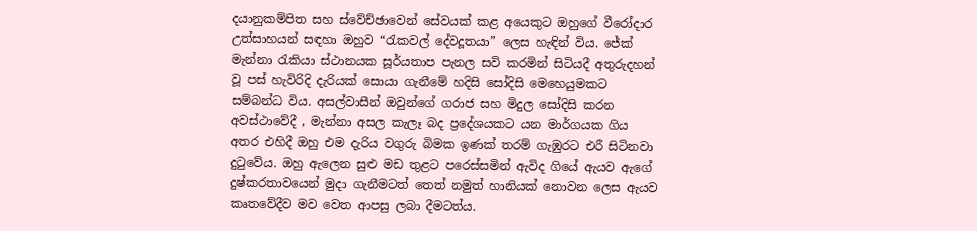දයානුකම්පිත සහ ස්වේච්ඡාවෙන් සේවයක් කළ අයෙකුට ඔහුගේ වීරෝදාර උත්සාහයන් සඳහා ඔහුව “රැකවල් දේවදූතයා” ලෙස හැඳින් විය. ජේක් මැන්නා රැකියා ස්ථානයක සූර්යතාප පැනල සවි කරමින් සිටියදී අතුරුදහන් වූ පස් හැවිරිදි දැරියක් සොයා ගැනීමේ හදිසි සෝදිසි මෙහෙයුමකට සම්බන්ධ විය. අසල්වාසීන් ඔවුන්ගේ ගරාජ සහ මිදුල සෝදිසි කරන අවස්ථාවේදී , මැන්නා අසල කැලෑ බද ප්‍රදේශයකට යන මාර්ගයක ගිය අතර එහිදී ඔහු එම දැරිය වගුරු බිමක ඉණක් තරම් ගැඹුරට එරී සිටිනවා දුටුවේය. ඔහු ඇලෙන සුළු මඩ තුළට පරෙස්සමින් ඇවිද ගියේ ඇයව ඇගේ දුෂ්කරතාවයෙන් මුදා ගැනීමටත් තෙත් නමුත් හානියක් නොවන ලෙස ඇයව කෘතවේදීව මව වෙත ආපසු ලබා දීමටත්ය.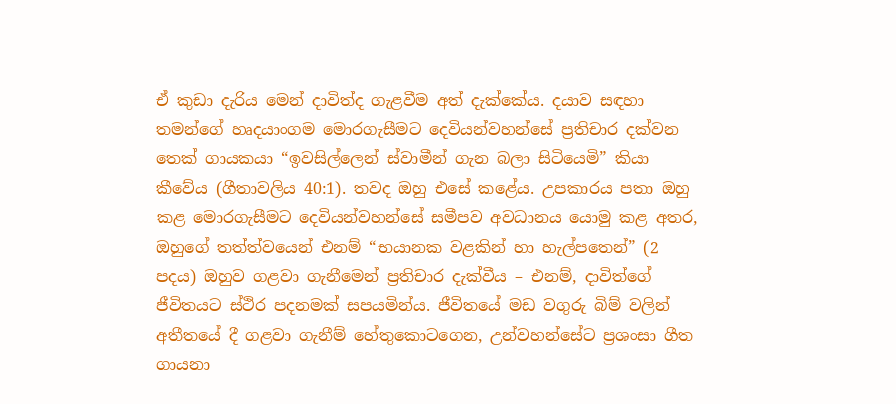ඒ කුඩා දැරිය මෙන් දාවිත්ද ගැළවීම අත් දැක්කේය. දයාව සඳහා තමන්ගේ හෘදයාංගම මොරගැසීමට දෙවියන්වහන්සේ ප්‍රතිචාර දක්වන තෙක් ගායකයා “ඉවසිල්ලෙන් ස්වාමීන් ගැන බලා සිටියෙමි” කියා කීවේය (ගීතාවලිය 40:1). තවද ඔහු එසේ කළේය. උපකාරය පතා ඔහු කළ මොරගැසීමට දෙවියන්වහන්සේ සමීපව අවධානය යොමු කළ අතර, ඔහුගේ තත්ත්වයෙන් එනම් “භයානක වළකින් හා හැල්පතෙන්” (2 පදය) ඔහුව ගළවා ගැනීමෙන් ප්‍රතිචාර දැක්වීය – එනම්, දාවිත්ගේ ජීවිතයට ස්ථිර පදනමක් සපයමින්ය. ජීවිතයේ මඩ වගුරු බිම් වලින් අතීතයේ දී ගළවා ගැනීම් හේතුකොටගෙන, උන්වහන්සේට ප්‍රශංසා ගීත ගායනා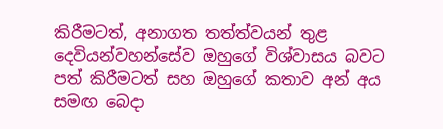කිරීමටත්, අනාගත තත්ත්වයන් තුළ දෙවියන්වහන්සේව ඔහුගේ විශ්වාසය බවට පත් කිරීමටත් සහ ඔහුගේ කතාව අන් අය සමඟ බෙදා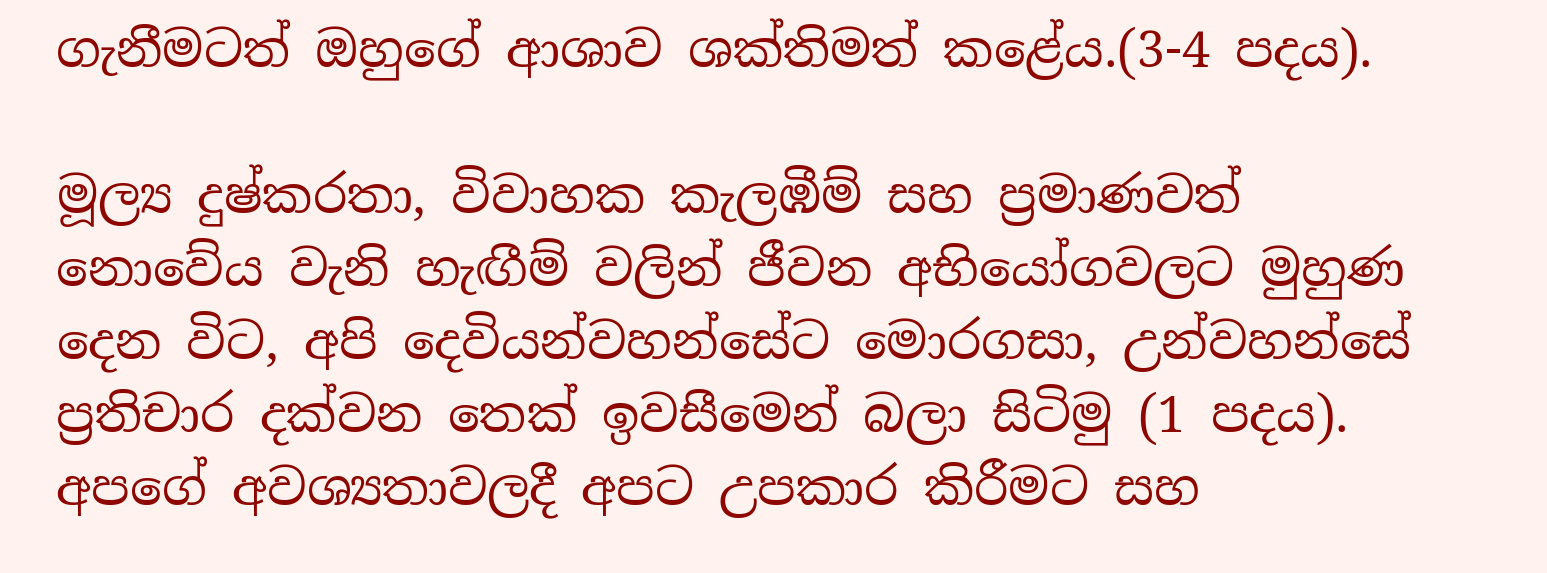ගැනීමටත් ඔහුගේ ආශාව ශක්තිමත් කළේය.(3-4 පදය).

මූල්‍ය දුෂ්කරතා, විවාහක කැලඹීම් සහ ප්‍රමාණවත් නොවේය වැනි හැඟීම් වලින් ජීවන අභියෝගවලට මුහුණ දෙන විට, අපි දෙවියන්වහන්සේට මොරගසා, උන්වහන්සේ ප්‍රතිචාර දක්වන තෙක් ඉවසීමෙන් බලා සිටිමු (1 පදය). අපගේ අවශ්‍යතාවලදී අපට උපකාර කිරීමට සහ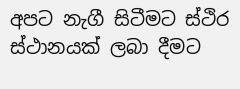අපට නැගී සිටීමට ස්ථිර ස්ථානයක් ලබා දීමට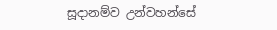සූදානම්ව උන්වහන්සේ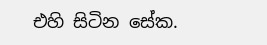එහි සිටින සේක.